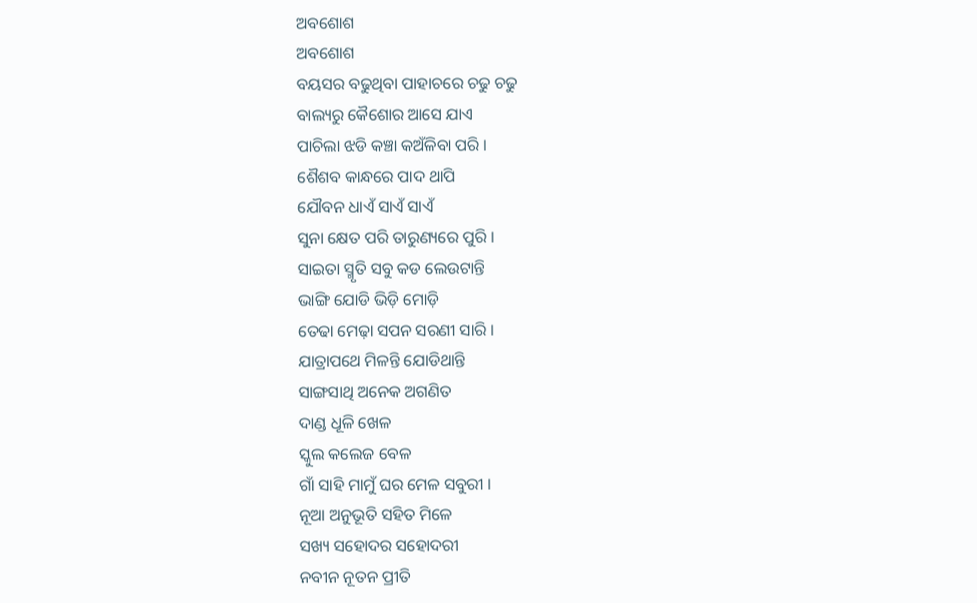ଅବଶୋଶ
ଅବଶୋଶ
ବୟସର ବଢୁଥିବା ପାହାଚରେ ଚଢୁ ଚଢୁ
ବାଲ୍ୟରୁ କୈଶୋର ଆସେ ଯାଏ
ପାଚିଲା ଝଡି କଞ୍ଚା କଅଁଳିବା ପରି ।
ଶୈଶବ କାନ୍ଧରେ ପାଦ ଥାପି
ଯୌବନ ଧାଏଁ ସାଏଁ ସାଏଁ
ସୁନା କ୍ଷେତ ପରି ତାରୁଣ୍ୟରେ ପୁରି ।
ସାଇତା ସ୍ମୃତି ସବୁ କଡ ଲେଉଟାନ୍ତି
ଭାଙ୍ଗି ଯୋଡି ଭିଡ଼ି ମୋଡ଼ି
ତେଢା ମେଢ଼ା ସପନ ସରଣୀ ସାରି ।
ଯାତ୍ରାପଥେ ମିଳନ୍ତି ଯୋଡିଥାନ୍ତି
ସାଙ୍ଗସାଥି ଅନେକ ଅଗଣିତ
ଦାଣ୍ଡ ଧୂଳି ଖେଳ
ସ୍କୁଲ କଲେଜ ବେଳ
ଗାଁ ସାହି ମାମୁଁ ଘର ମେଳ ସବୁରୀ ।
ନୂଆ ଅନୁଭୂତି ସହିତ ମିଳେ
ସଖ୍ୟ ସହୋଦର ସହୋଦରୀ
ନବୀନ ନୂତନ ପ୍ରୀତି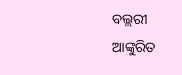ବଲ୍ଲରୀ
ଆଙ୍କୁରିତ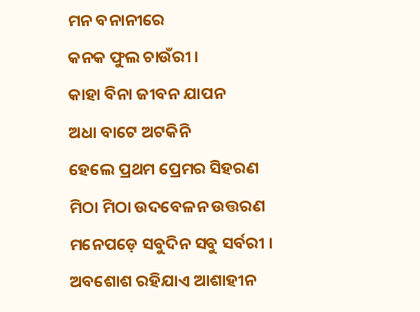ମନ ବନାନୀରେ
କନକ ଫୁଲ ଚାଉଁରୀ ।
କାହା ବିନା ଜୀବନ ଯାପନ
ଅଧା ବାଟେ ଅଟକିନି
ହେଲେ ପ୍ରଥମ ପ୍ରେମର ସିହରଣ
ମିଠା ମିଠା ଉଦବେଳନ ଉତ୍ତରଣ
ମନେପଡ଼େ ସବୁଦିନ ସବୁ ସର୍ବରୀ ।
ଅବଶୋଶ ରହିଯାଏ ଆଶାହୀନ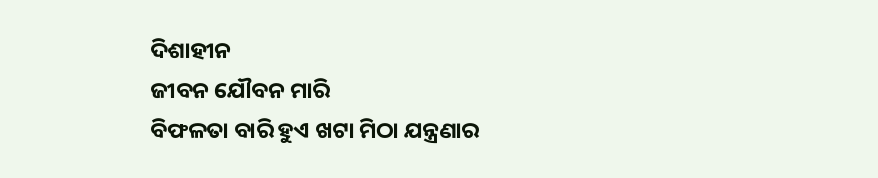ଦିଶାହୀନ
ଜୀବନ ଯୌବନ ମାରି
ବିଫଳତା ବାରି ହୁଏ ଖଟା ମିଠା ଯନ୍ତ୍ରଣାର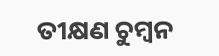ତୀକ୍ଷଣ ଚୁମ୍ବନ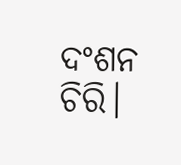ଦଂଶନ ଚିରି।